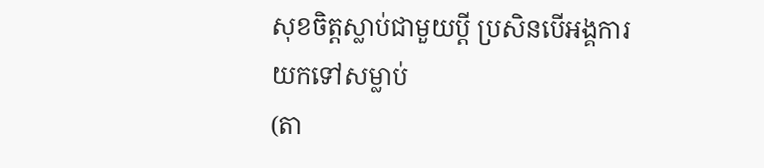សុខចិត្តស្លាប់ជាមួយប្ដី ប្រសិនបើអង្គការយកទៅសម្លាប់
(តា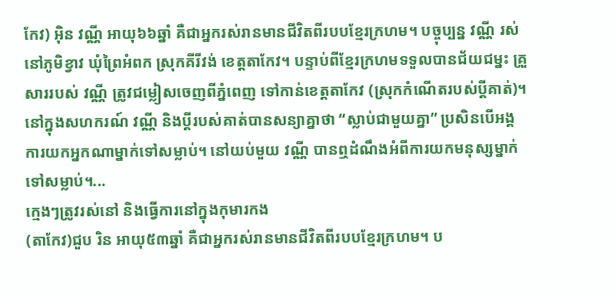កែវ) អ៊ិន វណ្ណី អាយុ៦៦ឆ្នាំ គឺជាអ្នករស់រានមានជីវិតពីរបបខ្មែរក្រហម។ បច្ចុប្បន្ន វណ្ណី រស់នៅភូមិខ្វាវ ឃុំព្រៃអំពក ស្រុកគីរីវង់ ខេត្តតាកែវ។ បន្ទាប់ពីខ្មែរក្រហមទទួលបានជ័យជម្នះ គ្រួសាររបស់ វណ្ណី ត្រូវជម្លៀសចេញពីភ្នំពេញ ទៅកាន់ខេត្តតាកែវ (ស្រុកកំណើតរបស់ប្ដីគាត់)។ នៅក្នុងសហករណ៍ វណ្ណី និងប្ដីរបស់គាត់បានសន្យាគ្នាថា “ស្លាប់ជាមួយគ្នា” ប្រសិនបើអង្គការយកអ្នកណាម្នាក់ទៅសម្លាប់។ នៅយប់មួយ វណ្ណី បានឮដំណឹងអំពីការយកមនុស្សម្នាក់ទៅសម្លាប់។...
ក្មេងៗត្រូវរស់នៅ និងធ្វើការនៅក្នុងកុមារកង
(តាកែវ)ជួប រិន អាយុ៥៣ឆ្នាំ គឺជាអ្នករស់រានមានជីវិតពីរបបខ្មែរក្រហម។ ប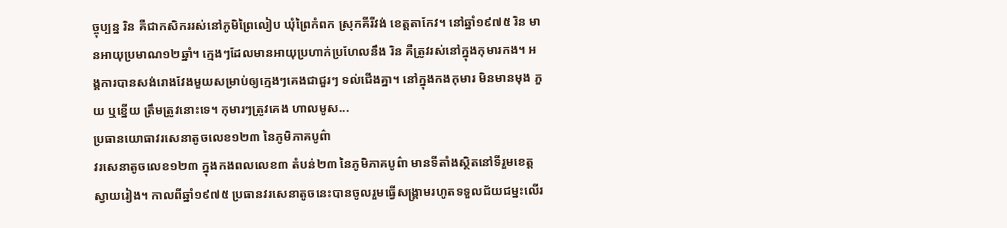ច្ចុប្បន្ន រិន គឺជាកសិកររស់នៅភូមិព្រៃលៀប ឃុំព្រៃកំពក ស្រុកគីរីវង់ ខេត្តតាកែវ។ នៅឆ្នាំ១៩៧៥ រិន មានអាយុប្រមាណ១២ឆ្នាំ។ ក្មេងៗដែលមានអាយុប្រហាក់ប្រហែលនឹង រិន គឺត្រូវរស់នៅក្នុងកុមារកង។ អង្គការបានសង់រោងវែងមួយសម្រាប់ឲ្យក្មេងៗគេងជាជួរៗ ទល់ជើងគ្នា។ នៅក្នុងកងកុមារ មិនមានមុង ភួយ ឬខ្នើយ ត្រឹមត្រូវនោះទេ។ កុមារៗត្រូវគេង ហាលមូស...
ប្រធានយោធាវរសេនាតូចលេខ១២៣ នៃភូមិភាគបូព៌ា
វរសេនាតូចលេខ១២៣ ក្នុងកងពលលេខ៣ តំបន់២៣ នៃភូមិភាគបូព៌ា មានទីតាំងស្ថិតនៅទីរួមខេត្តស្វាយរៀង។ កាលពីឆ្នាំ១៩៧៥ ប្រធានវរសេនាតូចនេះបានចូលរួមធ្វើសង្រ្គាមរហូតទទួលជ័យជម្នះលើរ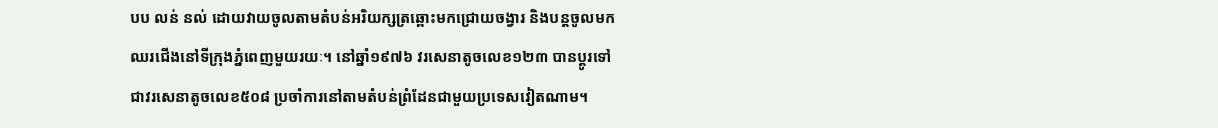បប លន់ នល់ ដោយវាយចូលតាមតំបន់អរិយក្សត្រឆ្ពោះមកជ្រោយចង្វារ និងបន្តចូលមកឈរជើងនៅទីក្រុងភ្នំពេញមួយរយៈ។ នៅឆ្នាំ១៩៧៦ វរសេនាតូចលេខ១២៣ បានប្តូរទៅជាវរសេនាតូចលេខ៥០៨ ប្រចាំការនៅតាមតំបន់ព្រំដែនជាមួយប្រទេសវៀតណាម។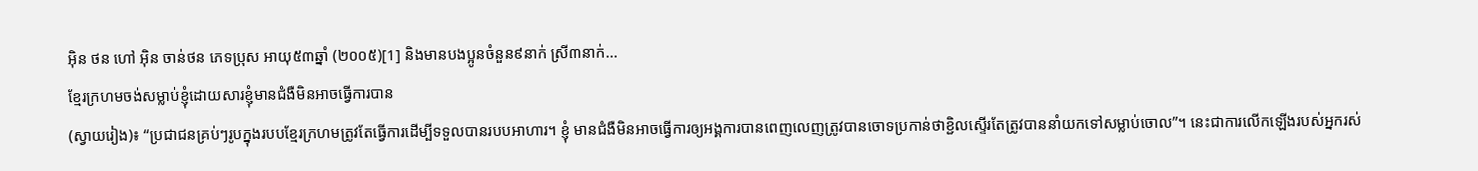អ៊ិន ថន ហៅ អ៊ិន ចាន់ថន ភេទប្រុស អាយុ៥៣ឆ្នាំ (២០០៥)[1] និងមានបងប្អូនចំនួន៩នាក់ ស្រី៣នាក់...
ខ្មែរក្រហមចង់សម្លាប់ខ្ញុំដោយសារខ្ញុំមានជំងឺមិនអាចធ្វើការបាន
(ស្វាយរៀង)៖ “ប្រជាជនគ្រប់ៗរូបក្នុងរបបខ្មែរក្រហមត្រូវតែធ្វើការដើម្បីទទួលបានរបបអាហារ។ ខ្ញុំ មានជំងឺមិនអាចធ្វើការឲ្យអង្គការបានពេញលេញត្រូវបានចោទប្រកាន់ថាខ្ជិលស្ទើរតែត្រូវបាននាំយកទៅសម្លាប់ចោល”។ នេះជាការលើកឡើងរបស់អ្នករស់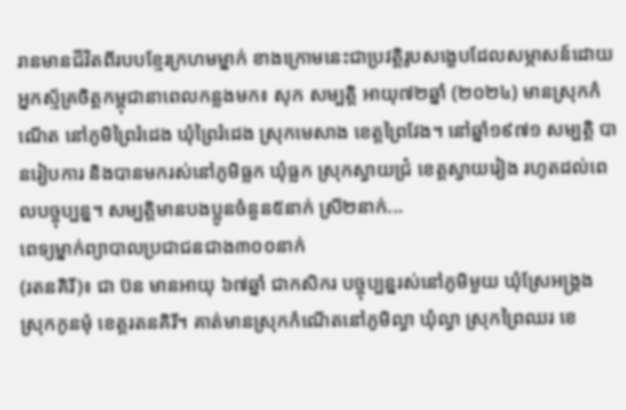រានមានជីវិតពីរបបខ្មែរក្រហមម្នាក់ ខាងក្រោមនេះជាប្រវត្តិរូបសង្ខេបដែលសម្ភាសន៍ដោយអ្នកស្ម័គ្រចិត្តកម្ពុជានាពេលកន្លងមក៖ សុក សម្បត្តិ អាយុ៧២ឆ្នាំ (២០២៤) មានស្រុកកំណើត នៅភូមិព្រៃរំដេង ឃុំព្រៃរំដេង ស្រុកមេសាង ខេត្តព្រៃវែង។ នៅឆ្នាំ១៩៧១ សម្បតិ្ត បានរៀបការ និងបានមករស់នៅភូមិធ្លក ឃុំធ្លក ស្រុកស្វាយជ្រំ ខេត្តស្វាយរៀង រហូតដល់ពេលបច្ចុប្បន្ន។ សម្បត្តិមានបងប្អូនចំនួន៥នាក់ ស្រី២នាក់...
ពេទ្យម្នាក់ព្យាបាលប្រជាជនជាង៣០០នាក់
(រតនគិរី)៖ ជា ប៊ន មានអាយុ ៦៧ឆ្នាំ ជាកសិករ បច្ចុប្បន្នរស់នៅភូមិមួយ ឃុំស្រែអង្គ្រង ស្រុកកូនមុំ ខេត្តរតនគិរី។ គាត់មានស្រុកកំណើតនៅភូមិល្វា ឃុំល្វា ស្រុកព្រៃឈរ ខេ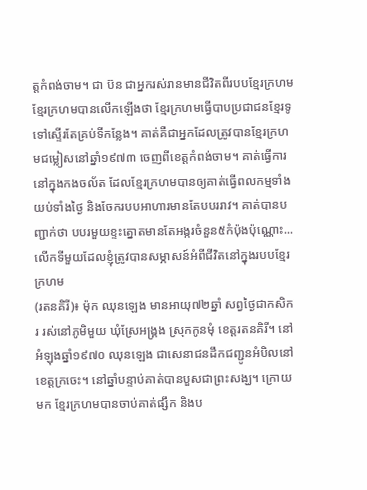ត្តកំពង់ចាម។ ជា ប៊ន ជាអ្នករស់រានមានជីវិតពីរបបខ្មែរក្រហមខ្មែរក្រហមបានលើកឡើងថា ខ្មែរក្រហមធ្វើបាបប្រជាជនខ្មែរទូទៅស្ទើរតែគ្រប់ទីកន្លែង។ គាត់គឺជាអ្នកដែលត្រូវបានខ្មែរក្រហមជម្លៀសនៅឆ្នាំ១៩៧៣ ចេញពីខេត្តកំពង់ចាម។ គាត់ធ្វើការនៅក្នុងកងចល័ត ដែលខ្មែរក្រហមបានឲ្យគាត់ធ្វើពលកម្មទាំងយប់ទាំងថ្ងៃ និងចែករបបអាហារមានតែបបររាវ។ គាត់បានបញ្ជាក់ថា បបរមួយខ្ទះត្នោតមានតែអង្ករចំនួន៥កំប៉ុងប៉ុណ្ណោះ...
លើកទីមួយដែលខ្ញុំត្រូវបានសម្ភាសន៍អំពីជីវិតនៅក្នុងរបបខ្មែរក្រហម
(រតនគិរី)៖ ម៉ុក ឈុនឡេង មានអាយុ៧២ឆ្នាំ សព្វថ្ងៃជាកសិករ រស់នៅភូមិមួយ ឃុំស្រែអង្គ្រង ស្រុកកូនមុំ ខេត្តរតនគិរី។ នៅអំឡុងឆ្នាំ១៩៧០ ឈុនឡេង ជាសេនាជនដឹកជញ្ជូនអំបិលនៅខេត្តក្រចេះ។ នៅឆ្នាំបន្ទាប់គាត់បានបួសជាព្រះសង្ឃ។ ក្រោយមក ខ្មែរក្រហមបានចាប់គាត់ផ្សឹក និងប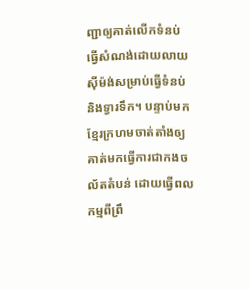ញ្ជាឲ្យគាត់លើកទំនប់ ធ្វើសំណង់ដោយលាយស៊ីម៉ង់សម្រាប់ធ្វើទំនប់ និងទ្វារទឹក។ បន្ទាប់មកខ្មែរក្រហមចាត់តាំងឲ្យគាត់មកធ្វើការជាកងចល័តតំបន់ ដោយធ្វើពលកម្មពីព្រឹ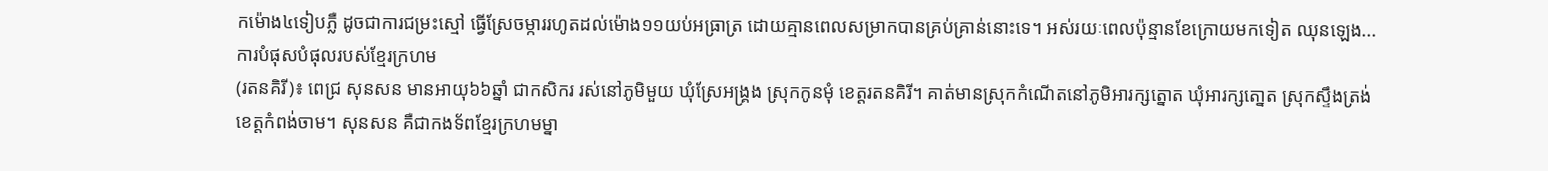កម៉ោង៤ទៀបភ្លឺ ដូចជាការជម្រះស្មៅ ធ្វើស្រែចម្ការរហូតដល់ម៉ោង១១យប់អធ្រាត្រ ដោយគ្មានពេលសម្រាកបានគ្រប់គ្រាន់នោះទេ។ អស់រយៈពេលប៉ុន្មានខែក្រោយមកទៀត ឈុនឡេង...
ការបំផុសបំផុលរបស់ខ្មែរក្រហម
(រតនគិរី)៖ ពេជ្រ សុនសន មានអាយុ៦៦ឆ្នាំ ជាកសិករ រស់នៅភូមិមួយ ឃុំស្រែអង្គ្រង ស្រុកកូនមុំ ខេត្តរតនគិរី។ គាត់មានស្រុកកំណើតនៅភូមិអារក្សត្នោត ឃុំអារក្សតោ្នត ស្រុកស្ទឹងត្រង់ ខេត្តកំពង់ចាម។ សុនសន គឺជាកងទ័ពខ្មែរក្រហមម្នា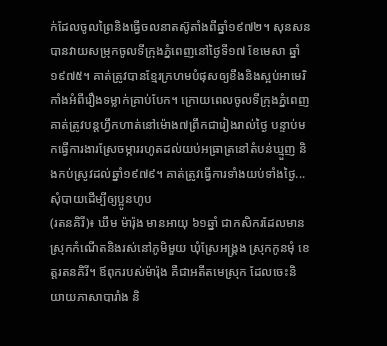ក់ដែលចូលព្រៃនិងធ្វើចលនាតស៊ូតាំងពីឆ្នាំ១៩៧២។ សុនសន បានវាយសម្រុកចូលទីក្រុងភ្នំពេញនៅថ្ងៃទី១៧ ខែមេសា ឆ្នាំ១៩៧៥។ គាត់ត្រូវបានខ្មែរក្រហមបំផុសឲ្យខឹងនិងស្អប់អាមេរិកាំងអំពីរឿងទម្លាក់គ្រាប់បែក។ ក្រោយពេលចូលទីក្រុងភ្នំពេញ គាត់ត្រូវបន្តហ្វឹកហាត់នៅម៉ោង៧ព្រឹកជារៀងរាល់ថ្ងៃ បន្ទាប់មកធ្វើការងារស្រែចម្ការរហូតដល់យប់អធ្រាត្រនៅតំបន់ឃ្មួញ និងកប់ស្រូវដល់ឆ្នាំ១៩៧៩។ គាត់ត្រូវធ្វើការទាំងយប់ទាំងថ្ងៃ...
សុំបាយដើម្បីឲ្យប្អូនហូប
(រតនគិរី)៖ ឃឹម ម៉ារ៉ុង មានអាយុ ៦១ឆ្នាំ ជាកសិករដែលមានស្រុកកំណើតនិងរស់នៅភូមិមួយ ឃុំស្រែអង្គ្រង ស្រុកកូនមុំ ខេត្តរតនគិរី។ ឪពុករបស់ម៉ារ៉ុង គឺជាអតីតមេស្រុក ដែលចេះនិយាយភាសាបារាំង និ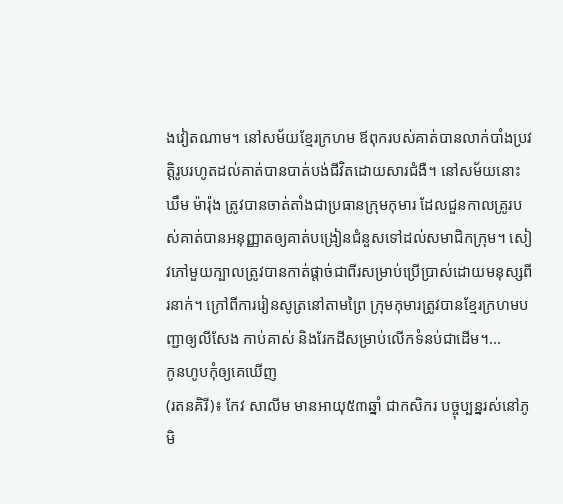ងវៀតណាម។ នៅសម័យខ្មែរក្រហម ឪពុករបស់គាត់បានលាក់បាំងប្រវតិ្តរូបរហូតដល់គាត់បានបាត់បង់ជីវិតដោយសារជំងឺ។ នៅសម័យនោះ ឃឹម ម៉ារ៉ុង ត្រូវបានចាត់តាំងជាប្រធានក្រុមកុមារ ដែលជួនកាលគ្រូរបស់គាត់បានអនុញ្ញាតឲ្យគាត់បង្រៀនជំនួសទៅដល់សមាជិកក្រុម។ សៀវភៅមួយក្បាលត្រូវបានកាត់ផ្តាច់ជាពីរសម្រាប់ប្រើប្រាស់ដោយមនុស្សពីរនាក់។ ក្រៅពីការរៀនសូត្រនៅតាមព្រៃ ក្រុមកុមារត្រូវបានខ្មែរក្រហមបញ្ជាឲ្យលីសែង កាប់គាស់ និងរែកដីសម្រាប់លើកទំនប់ជាដើម។...
កូនហូបកុំឲ្យគេឃើញ
(រតនគិរី)៖ កែវ សាលីម មានអាយុ៥៣ឆ្នាំ ជាកសិករ បច្ចុប្បន្នរស់នៅភូមិ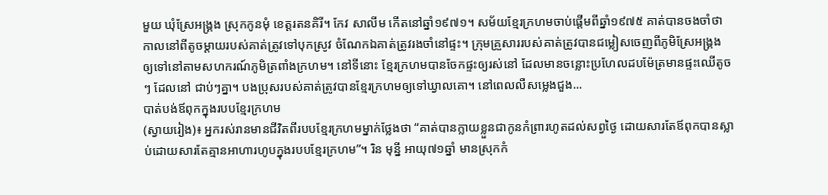មួយ ឃុំស្រែអង្គ្រង ស្រុកកូនមុំ ខេត្តរតនគិរី។ កែវ សាលីម កើតនៅឆ្នាំ១៩៧១។ សម័យខ្មែរក្រហមចាប់ផ្តើមពីឆ្នាំ១៩៧៥ គាត់បានចងចាំថា កាលនៅពីតូចម្តាយរបស់គាត់ត្រូវទៅបុកស្រូវ ចំណែកឯគាត់ត្រូវរងចាំនៅផ្ទះ។ ក្រុមគ្រួសាររបស់គាត់ត្រូវបានជម្លៀសចេញពីភូមិស្រែអង្គ្រង ឲ្យទៅនៅតាមសហករណ៍ភូមិត្រពាំងក្រហម។ នៅទីនោះ ខ្មែរក្រហមបានចែកផ្ទះឲ្យរស់នៅ ដែលមានចន្លោះប្រហែលដបម៉ែត្រមានផ្ទះឈើតូចៗ ដែលនៅ ជាប់ៗគ្នា។ បងប្រុសរបស់គាត់ត្រូវបានខ្មែរក្រហមឲ្យទៅឃ្វាលគោ។ នៅពេលលឺសម្លេងជួង...
បាត់បង់ឪពុកក្នុងរបបខ្មែរក្រហម
(ស្វាយរៀង)៖ អ្នករស់រានមានជីវិតពីរបបខ្មែរក្រហមម្នាក់ថ្លែងថា “គាត់បានក្លាយខ្លួនជាកូនកំព្រារហូតដល់សព្វថ្ងៃ ដោយសារតែឪពុកបានស្លាប់ដោយសារតែគ្មានអាហារហូបក្នុងរបបខ្មែរក្រហម”។ រិន មុន្នី អាយុ៧១ឆ្នាំ មានស្រុកកំ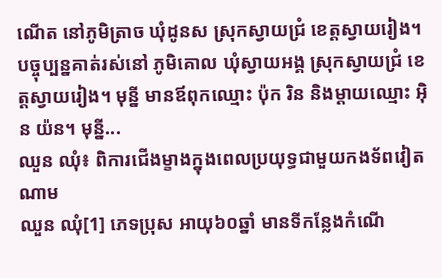ណើត នៅភូមិត្រាច ឃុំដូនស ស្រុកស្វាយជ្រំ ខេត្តស្វាយរៀង។ បច្ចុប្បន្នគាត់រស់នៅ ភូមិគោល ឃុំស្វាយអង្គ ស្រុកស្វាយជ្រំ ខេត្តស្វាយរៀង។ មុន្នី មានឪពុកឈ្មោះ ប៉ុក រិន និងម្តាយឈ្មោះ អ៊ិន យ៉ន។ មុន្នី...
ឈួន ឈុំ៖ ពិការជើងម្ខាងក្នុងពេលប្រយុទ្ធជាមួយកងទ័ពវៀតណាម
ឈួន ឈុំ[1] ភេទប្រុស អាយុ៦០ឆ្នាំ មានទីកន្លែងកំណើ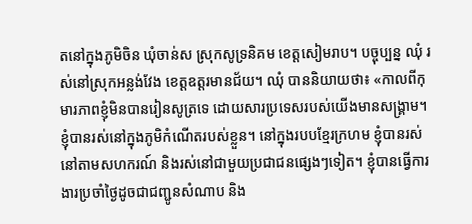តនៅក្នុងភូមិចិន ឃុំចាន់ស ស្រុកសូទ្រនិគម ខេត្ដសៀមរាប។ បច្ចុប្បន្ន ឈុំ រស់នៅស្រុកអន្លង់វែង ខេត្ដឧត្ដរមានជ័យ។ ឈុំ បាននិយាយថា៖ «កាលពីកុមារភាពខ្ញុំមិនបានរៀនសូត្រទេ ដោយសារប្រទេសរបស់យើងមានសង្គ្រាម។ ខ្ញុំបានរស់នៅក្នុងភូមិកំណើតរបស់ខ្លួន។ នៅក្នុងរបបខ្មែរក្រហម ខ្ញុំបានរស់នៅតាមសហករណ៍ និងរស់នៅជាមួយប្រជាជនផ្សេងៗទៀត។ ខ្ញុំបានធ្វើការងារប្រចាំថ្ងៃដូចជាជញ្ជូនសំណាប និង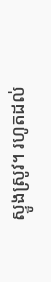ស្ទូងស្រូវ។ រហូតដល់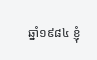ឆ្នាំ១៩៨៤ ខ្ញុំ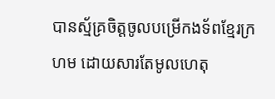បានស្ម័គ្រចិត្ដចូលបម្រើកងទ័ពខ្មែរក្រហម ដោយសារតែមូលហេតុ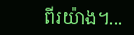ពីរយ៉ាង។...